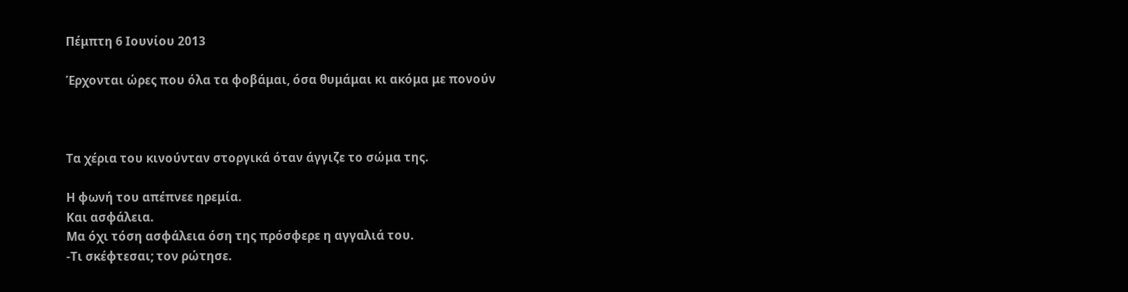Πέμπτη 6 Ιουνίου 2013

Έρχονται ώρες που όλα τα φοβάμαι, όσα θυμάμαι κι ακόμα με πονούν



Τα χέρια του κινούνταν στοργικά όταν άγγιζε το σώμα της.

Η φωνή του απέπνεε ηρεμία.
Και ασφάλεια.
Μα όχι τόση ασφάλεια όση της πρόσφερε η αγγαλιά του.
-Τι σκέφτεσαι; τον ρώτησε.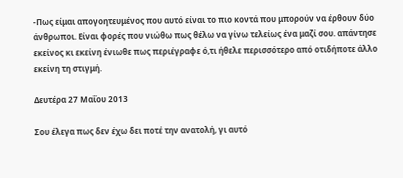-Πως είμαι απογοητευμένος που αυτό είναι το πιο κοντά που μπορούν να έρθουν δύο άνθρωποι. Είναι φορές που νιώθω πως θέλω να γίνω τελείως ένα μαζί σου. απάντησε εκείνος κι εκείνη ένιωθε πως περιέγραφε ό,τι ήθελε περισσότερο από οτιδήποτε άλλο εκείνη τη στιγμή.

Δευτέρα 27 Μαΐου 2013

Σου έλεγα πως δεν έχω δει ποτέ την ανατολή, γι αυτό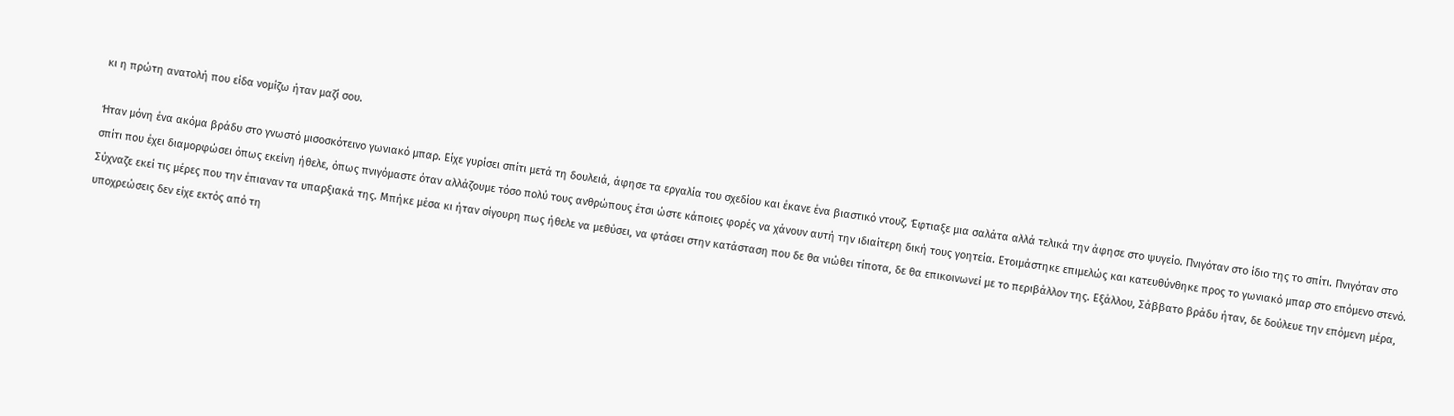κι η πρώτη ανατολή που είδα νομίζω ήταν μαζί σου.

Ήταν μόνη ένα ακόμα βράδυ στο γνωστό μισοσκότεινο γωνιακό μπαρ. Είχε γυρίσει σπίτι μετά τη δουλειά, άφησε τα εργαλία του σχεδίου και έκανε ένα βιαστικό ντουζ. Έφτιαξε μια σαλάτα αλλά τελικά την άφησε στο ψυγείο. Πνιγόταν στο ίδιο της το σπίτι. Πνιγόταν στο σπίτι που έχει διαμορφώσει όπως εκείνη ήθελε, όπως πνιγόμαστε όταν αλλάζουμε τόσο πολύ τους ανθρώπους έτσι ώστε κάποιες φορές να χάνουν αυτή την ιδιαίτερη δική τους γοητεία. Ετοιμάστηκε επιμελώς και κατευθύνθηκε προς το γωνιακό μπαρ στο επόμενο στενό. Σύχναζε εκεί τις μέρες που την έπιαναν τα υπαρξιακά της. Μπήκε μέσα κι ήταν σίγουρη πως ήθελε να μεθύσει, να φτάσει στην κατάσταση που δε θα νιώθει τίποτα, δε θα επικοινωνεί με το περιβάλλον της. Εξάλλου, Σάββατο βράδυ ήταν, δε δούλευε την επόμενη μέρα, υποχρεώσεις δεν είχε εκτός από τη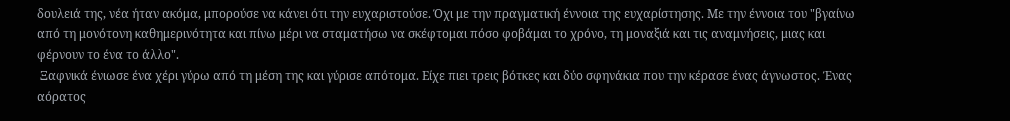δουλειά της, νέα ήταν ακόμα, μπορούσε να κάνει ότι την ευχαριστούσε. Όχι με την πραγματική έννοια της ευχαρίστησης. Με την έννοια του "βγαίνω από τη μονότονη καθημερινότητα και πίνω μέρι να σταματήσω να σκέφτομαι πόσο φοβάμαι το χρόνο, τη μοναξιά και τις αναμνήσεις, μιας και φέρνουν το ένα το άλλο".
 Ξαφνικά ένιωσε ένα χέρι γύρω από τη μέση της και γύρισε απότομα. Είχε πιει τρεις βότκες και δύο σφηνάκια που την κέρασε ένας άγνωστος. Ένας αόρατος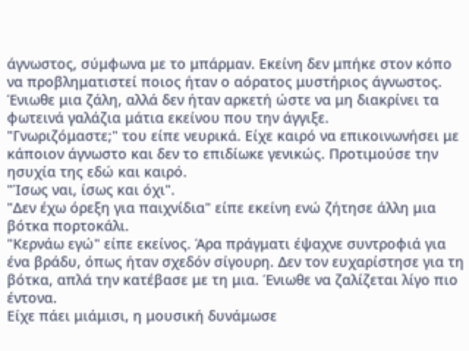άγνωστος, σύμφωνα με το μπάρμαν. Εκείνη δεν μπήκε στον κόπο να προβληματιστεί ποιος ήταν ο αόρατος μυστήριος άγνωστος. Ένιωθε μια ζάλη, αλλά δεν ήταν αρκετή ώστε να μη διακρίνει τα φωτεινά γαλάζια μάτια εκείνου που την άγγιξε.
"Γνωριζόμαστε;" του είπε νευρικά. Είχε καιρό να επικοινωνήσει με κάποιον άγνωστο και δεν το επιδίωκε γενικώς. Προτιμούσε την ησυχία της εδώ και καιρό.
"Ίσως ναι, ίσως και όχι".
"Δεν έχω όρεξη για παιχνίδια" είπε εκείνη ενώ ζήτησε άλλη μια βότκα πορτοκάλι.
"Κερνάω εγώ" είπε εκείνος. Άρα πράγματι έψαχνε συντροφιά για ένα βράδυ, όπως ήταν σχεδόν σίγουρη. Δεν τον ευχαρίστησε για τη βότκα, απλά την κατέβασε με τη μια. Ένιωθε να ζαλίζεται λίγο πιο έντονα.
Είχε πάει μιάμισι, η μουσική δυνάμωσε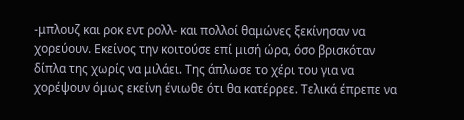-μπλουζ και ροκ εντ ρολλ- και πολλοί θαμώνες ξεκίνησαν να χορεύουν. Εκείνος την κοιτούσε επί μισή ώρα, όσο βρισκόταν δίπλα της χωρίς να μιλάει. Της άπλωσε το χέρι του για να χορέψουν όμως εκείνη ένιωθε ότι θα κατέρρεε. Τελικά έπρεπε να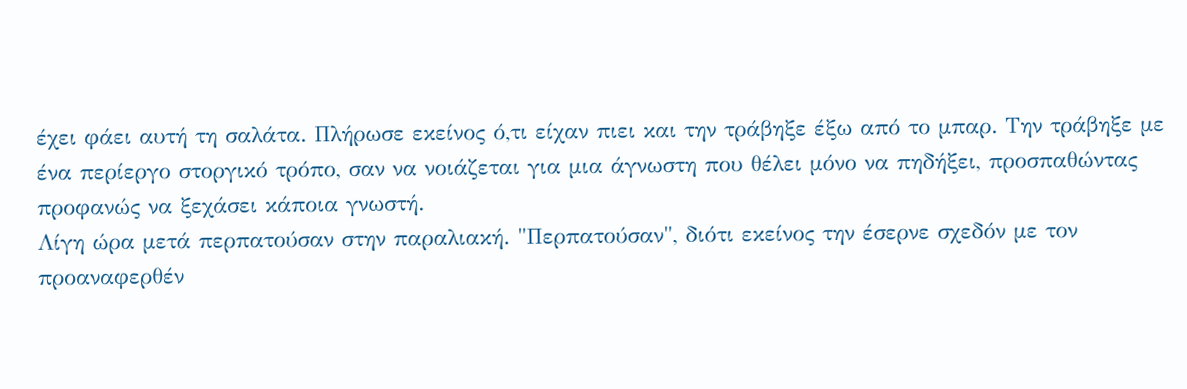έχει φάει αυτή τη σαλάτα. Πλήρωσε εκείνος ό,τι είχαν πιει και την τράβηξε έξω από το μπαρ. Την τράβηξε με ένα περίεργο στοργικό τρόπο, σαν να νοιάζεται για μια άγνωστη που θέλει μόνο να πηδήξει, προσπαθώντας προφανώς να ξεχάσει κάποια γνωστή.
Λίγη ώρα μετά περπατούσαν στην παραλιακή. "Περπατούσαν", διότι εκείνος την έσερνε σχεδόν με τον προαναφερθέν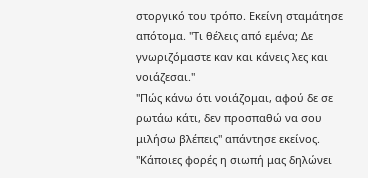στοργικό του τρόπο. Εκείνη σταμάτησε απότομα. "Τι θέλεις από εμένα; Δε γνωριζόμαστε καν και κάνεις λες και νοιάζεσαι."
"Πώς κάνω ότι νοιάζομαι, αφού δε σε ρωτάω κάτι, δεν προσπαθώ να σου μιλήσω βλέπεις" απάντησε εκείνος.
"Κάποιες φορές η σιωπή μας δηλώνει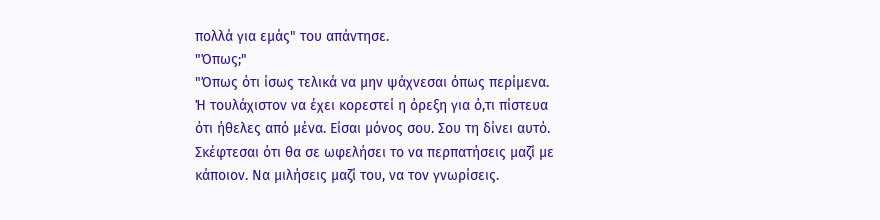πολλά για εμάς" του απάντησε.
"Όπως;"
"Όπως ότι ίσως τελικά να μην ψάχνεσαι όπως περίμενα. Ή τουλάχιστον να έχει κορεστεί η όρεξη για ό,τι πίστευα ότι ήθελες από μένα. Είσαι μόνος σου. Σου τη δίνει αυτό. Σκέφτεσαι ότι θα σε ωφελήσει το να περπατήσεις μαζί με κάποιον. Να μιλήσεις μαζί του, να τον γνωρίσεις.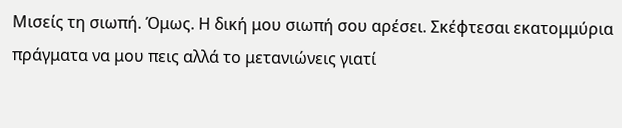Μισείς τη σιωπή. Όμως. Η δική μου σιωπή σου αρέσει. Σκέφτεσαι εκατομμύρια πράγματα να μου πεις αλλά το μετανιώνεις γιατί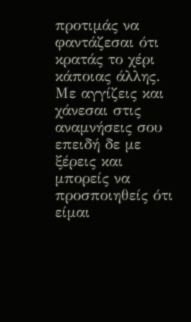προτιμάς να φαντάζεσαι ότι κρατάς το χέρι κάποιας άλλης. Με αγγίζεις και χάνεσαι στις αναμνήσεις σου επειδή δε με ξέρεις και μπορείς να προσποιηθείς ότι είμαι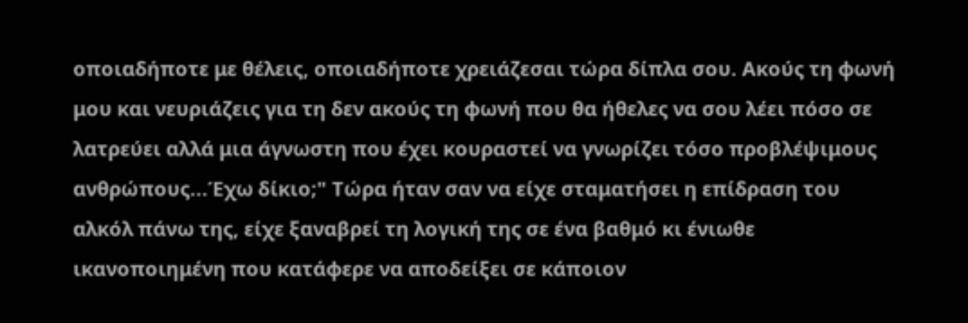οποιαδήποτε με θέλεις, οποιαδήποτε χρειάζεσαι τώρα δίπλα σου. Ακούς τη φωνή μου και νευριάζεις για τη δεν ακούς τη φωνή που θα ήθελες να σου λέει πόσο σε λατρεύει αλλά μια άγνωστη που έχει κουραστεί να γνωρίζει τόσο προβλέψιμους ανθρώπους...Έχω δίκιο;" Τώρα ήταν σαν να είχε σταματήσει η επίδραση του αλκόλ πάνω της, είχε ξαναβρεί τη λογική της σε ένα βαθμό κι ένιωθε ικανοποιημένη που κατάφερε να αποδείξει σε κάποιον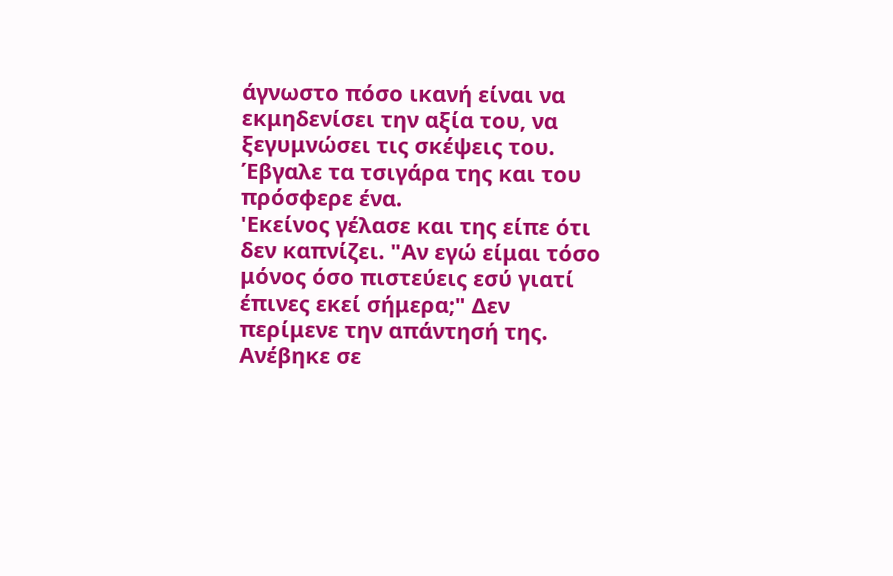άγνωστο πόσο ικανή είναι να εκμηδενίσει την αξία του, να ξεγυμνώσει τις σκέψεις του. Έβγαλε τα τσιγάρα της και του πρόσφερε ένα.
'Εκείνος γέλασε και της είπε ότι δεν καπνίζει. "Αν εγώ είμαι τόσο μόνος όσο πιστεύεις εσύ γιατί έπινες εκεί σήμερα;" Δεν περίμενε την απάντησή της. Ανέβηκε σε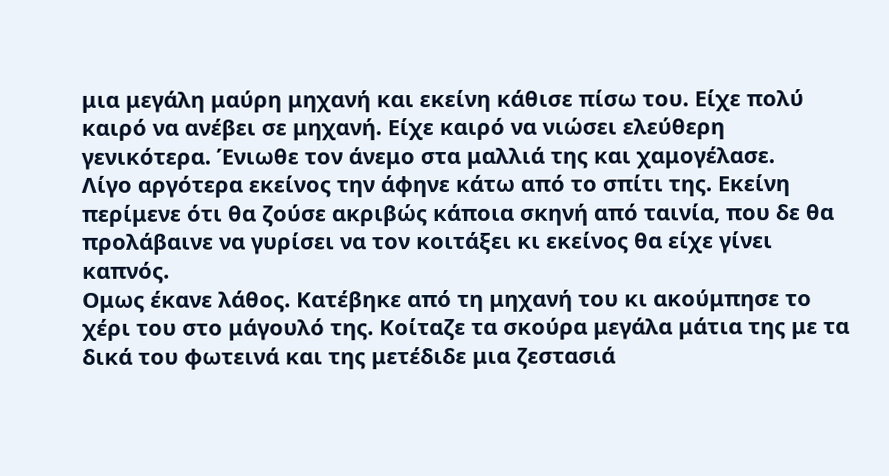μια μεγάλη μαύρη μηχανή και εκείνη κάθισε πίσω του. Είχε πολύ καιρό να ανέβει σε μηχανή. Είχε καιρό να νιώσει ελεύθερη γενικότερα. Ένιωθε τον άνεμο στα μαλλιά της και χαμογέλασε.
Λίγο αργότερα εκείνος την άφηνε κάτω από το σπίτι της. Εκείνη περίμενε ότι θα ζούσε ακριβώς κάποια σκηνή από ταινία, που δε θα προλάβαινε να γυρίσει να τον κοιτάξει κι εκείνος θα είχε γίνει καπνός.
Ομως έκανε λάθος. Κατέβηκε από τη μηχανή του κι ακούμπησε το χέρι του στο μάγουλό της. Κοίταζε τα σκούρα μεγάλα μάτια της με τα δικά του φωτεινά και της μετέδιδε μια ζεστασιά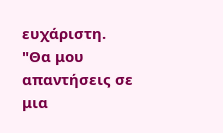ευχάριστη.
"Θα μου απαντήσεις σε μια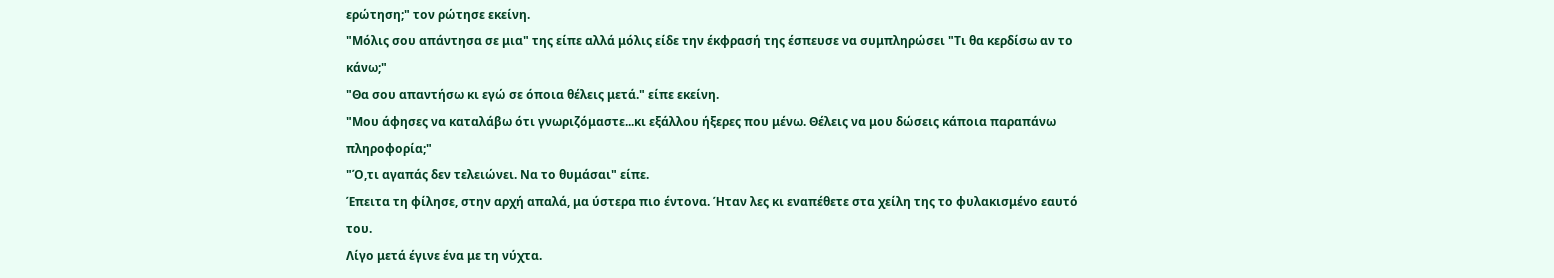ερώτηση;" τον ρώτησε εκείνη.
"Μόλις σου απάντησα σε μια" της είπε αλλά μόλις είδε την έκφρασή της έσπευσε να συμπληρώσει "Τι θα κερδίσω αν το κάνω;"
"Θα σου απαντήσω κι εγώ σε όποια θέλεις μετά." είπε εκείνη.
"Μου άφησες να καταλάβω ότι γνωριζόμαστε...κι εξάλλου ήξερες που μένω. Θέλεις να μου δώσεις κάποια παραπάνω πληροφορία;"
"Ό,τι αγαπάς δεν τελειώνει. Να το θυμάσαι" είπε.
Έπειτα τη φίλησε, στην αρχή απαλά, μα ύστερα πιο έντονα. Ήταν λες κι εναπέθετε στα χείλη της το φυλακισμένο εαυτό του.
Λίγο μετά έγινε ένα με τη νύχτα.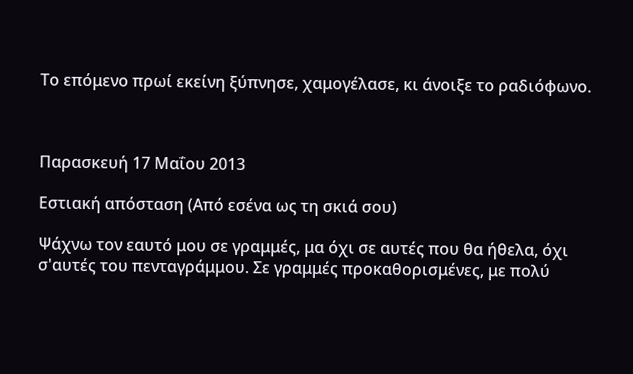Το επόμενο πρωί εκείνη ξύπνησε, χαμογέλασε, κι άνοιξε το ραδιόφωνο.



Παρασκευή 17 Μαΐου 2013

Εστιακή απόσταση (Από εσένα ως τη σκιά σου)

Ψάχνω τον εαυτό μου σε γραμμές, μα όχι σε αυτές που θα ήθελα, όχι σ'αυτές του πενταγράμμου. Σε γραμμές προκαθορισμένες, με πολύ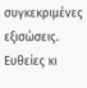συγκεκριμένες εξισώσεις. Ευθείες κι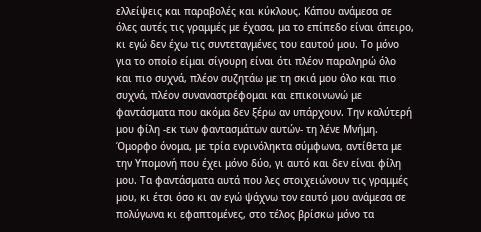ελλείψεις και παραβολές και κύκλους. Κάπου ανάμεσα σε όλες αυτές τις γραμμές με έχασα, μα το επίπεδο είναι άπειρο, κι εγώ δεν έχω τις συντεταγμένες του εαυτού μου. Το μόνο για το οποίο είμαι σίγουρη είναι ότι πλέον παραληρώ όλο και πιο συχνά, πλέον συζητάω με τη σκιά μου όλο και πιο συχνά, πλέον συναναστρέφομαι και επικοινωνώ με φαντάσματα που ακόμα δεν ξέρω αν υπάρχουν. Την καλύτερή μου φίλη -εκ των φαντασμάτων αυτών- τη λένε Μνήμη. Όμορφο όνομα, με τρία ενρινόληκτα σύμφωνα, αντίθετα με την Υπομονή που έχει μόνο δύο, γι αυτό και δεν είναι φίλη μου. Τα φαντάσματα αυτά που λες στοιχειώνουν τις γραμμές μου, κι έτσι όσο κι αν εγώ ψάχνω τον εαυτό μου ανάμεσα σε πολύγωνα κι εφαπτομένες, στο τέλος βρίσκω μόνο τα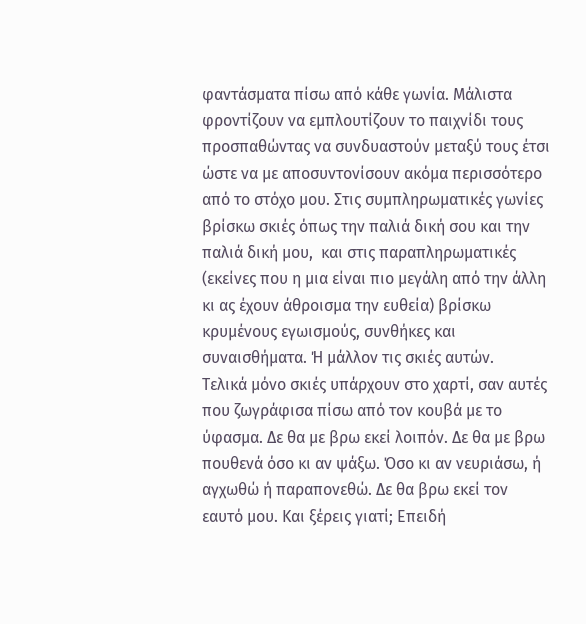φαντάσματα πίσω από κάθε γωνία. Μάλιστα φροντίζουν να εμπλουτίζουν το παιχνίδι τους προσπαθώντας να συνδυαστούν μεταξύ τους έτσι ώστε να με αποσυντονίσουν ακόμα περισσότερο από το στόχο μου. Στις συμπληρωματικές γωνίες βρίσκω σκιές όπως την παλιά δική σου και την παλιά δική μου,  και στις παραπληρωματικές (εκείνες που η μια είναι πιο μεγάλη από την άλλη κι ας έχουν άθροισμα την ευθεία) βρίσκω κρυμένους εγωισμούς, συνθήκες και συναισθήματα. Ή μάλλον τις σκιές αυτών.
Τελικά μόνο σκιές υπάρχουν στο χαρτί, σαν αυτές που ζωγράφισα πίσω από τον κουβά με το ύφασμα. Δε θα με βρω εκεί λοιπόν. Δε θα με βρω πουθενά όσο κι αν ψάξω. Όσο κι αν νευριάσω, ή αγχωθώ ή παραπονεθώ. Δε θα βρω εκεί τον εαυτό μου. Και ξέρεις γιατί; Επειδή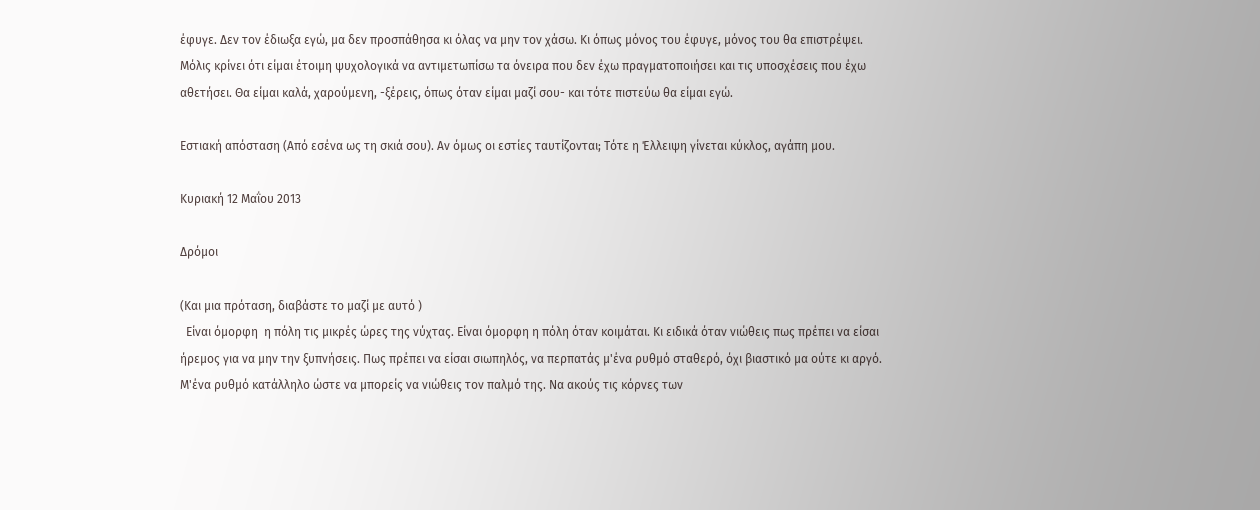έφυγε. Δεν τον έδιωξα εγώ, μα δεν προσπάθησα κι όλας να μην τον χάσω. Κι όπως μόνος του έφυγε, μόνος του θα επιστρέψει. Μόλις κρίνει ότι είμαι έτοιμη ψυχολογικά να αντιμετωπίσω τα όνειρα που δεν έχω πραγματοποιήσει και τις υποσχέσεις που έχω αθετήσει. Θα είμαι καλά, χαρούμενη, -ξέρεις, όπως όταν είμαι μαζί σου- και τότε πιστεύω θα είμαι εγώ.

Εστιακή απόσταση (Από εσένα ως τη σκιά σου). Αν όμως οι εστίες ταυτίζονται; Τότε η Έλλειψη γίνεται κύκλος, αγάπη μου.

Κυριακή 12 Μαΐου 2013

Δρόμοι

(Και μια πρόταση, διαβάστε το μαζί με αυτό )
  Είναι όμορφη  η πόλη τις μικρές ώρες της νύχτας. Είναι όμορφη η πόλη όταν κοιμάται. Κι ειδικά όταν νιώθεις πως πρέπει να είσαι ήρεμος για να μην την ξυπνήσεις. Πως πρέπει να είσαι σιωπηλός, να περπατάς μ'ένα ρυθμό σταθερό, όχι βιαστικό μα ούτε κι αργό. Μ'ένα ρυθμό κατάλληλο ώστε να μπορείς να νιώθεις τον παλμό της. Να ακούς τις κόρνες των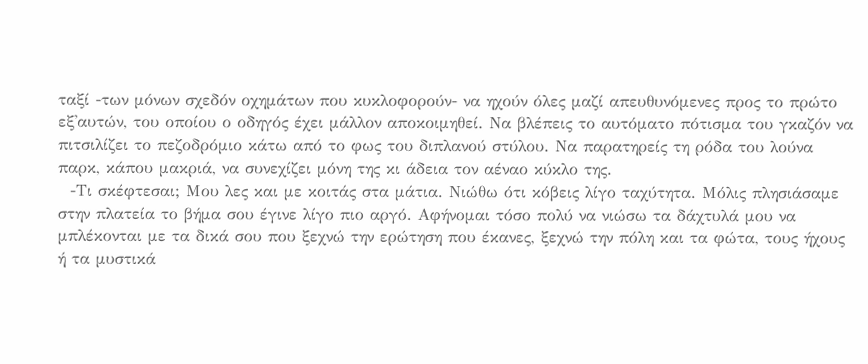ταξί -των μόνων σχεδόν οχημάτων που κυκλοφορούν- να ηχούν όλες μαζί απευθυνόμενες προς το πρώτο εξ'αυτών, του οποίου ο οδηγός έχει μάλλον αποκοιμηθεί. Να βλέπεις το αυτόματο πότισμα του γκαζόν να πιτσιλίζει το πεζοδρόμιο κάτω από το φως του διπλανού στύλου. Να παρατηρείς τη ρόδα του λούνα παρκ, κάπου μακριά, να συνεχίζει μόνη της κι άδεια τον αέναο κύκλο της.
  -Τι σκέφτεσαι; Μου λες και με κοιτάς στα μάτια. Νιώθω ότι κόβεις λίγο ταχύτητα. Μόλις πλησιάσαμε στην πλατεία το βήμα σου έγινε λίγο πιο αργό. Αφήνομαι τόσο πολύ να νιώσω τα δάχτυλά μου να μπλέκονται με τα δικά σου που ξεχνώ την ερώτηση που έκανες, ξεχνώ την πόλη και τα φώτα, τους ήχους ή τα μυστικά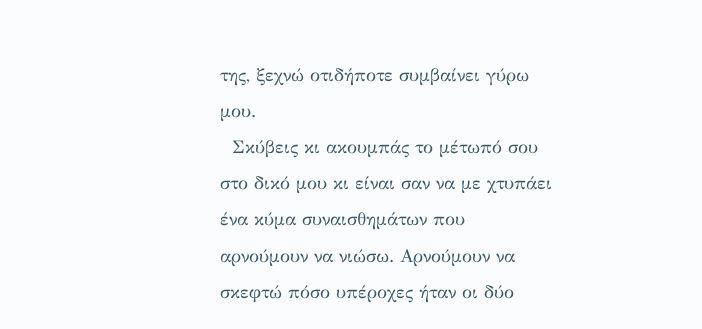της, ξεχνώ οτιδήποτε συμβαίνει γύρω μου.
  Σκύβεις κι ακουμπάς το μέτωπό σου στο δικό μου κι είναι σαν να με χτυπάει ένα κύμα συναισθημάτων που αρνούμουν να νιώσω. Αρνούμουν να σκεφτώ πόσο υπέροχες ήταν οι δύο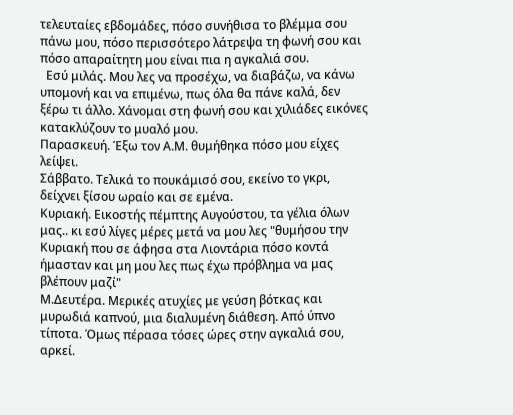τελευταίες εβδομάδες, πόσο συνήθισα το βλέμμα σου πάνω μου, πόσο περισσότερο λάτρεψα τη φωνή σου και πόσο απαραίτητη μου είναι πια η αγκαλιά σου.
  Εσύ μιλάς. Μου λες να προσέχω, να διαβάζω, να κάνω υπομονή και να επιμένω, πως όλα θα πάνε καλά, δεν ξέρω τι άλλο. Χάνομαι στη φωνή σου και χιλιάδες εικόνες κατακλύζουν το μυαλό μου.
Παρασκευή. Έξω τον Α.Μ. θυμήθηκα πόσο μου είχες λείψει.
Σάββατο. Τελικά το πουκάμισό σου, εκείνο το γκρι, δείχνει ξίσου ωραίο και σε εμένα.
Κυριακή. Εικοστής πέμπτης Αυγούστου, τα γέλια όλων μας.. κι εσύ λίγες μέρες μετά να μου λες "θυμήσου την Κυριακή που σε άφησα στα Λιοντάρια πόσο κοντά ήμασταν και μη μου λες πως έχω πρόβλημα να μας βλέπουν μαζί"
Μ.Δευτέρα. Μερικές ατυχίες με γεύση βότκας και μυρωδιά καπνού, μια διαλυμένη διάθεση. Από ύπνο τίποτα. Όμως πέρασα τόσες ώρες στην αγκαλιά σου, αρκεί.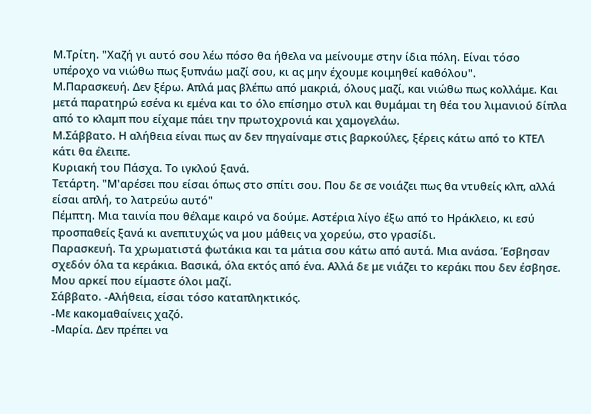Μ.Τρίτη. "Χαζή γι αυτό σου λέω πόσο θα ήθελα να μείνουμε στην ίδια πόλη. Είναι τόσο υπέροχο να νιώθω πως ξυπνάω μαζί σου, κι ας μην έχουμε κοιμηθεί καθόλου".
Μ.Παρασκευή. Δεν ξέρω. Απλά μας βλέπω από μακριά, όλους μαζί, και νιώθω πως κολλάμε. Και μετά παρατηρώ εσένα κι εμένα και το όλο επίσημο στυλ και θυμάμαι τη θέα του λιμανιού δίπλα από το κλαμπ που είχαμε πάει την πρωτοχρονιά και χαμογελάω.
Μ.Σάββατο. Η αλήθεια είναι πως αν δεν πηγαίναμε στις βαρκούλες, ξέρεις κάτω από το ΚΤΕΛ κάτι θα έλειπε.
Κυριακή του Πάσχα. Το ιγκλού ξανά.
Τετάρτη. "Μ'αρέσει που είσαι όπως στο σπίτι σου. Που δε σε νοιάζει πως θα ντυθείς κλπ, αλλά είσαι απλή, το λατρεύω αυτό"
Πέμπτη. Μια ταινία που θέλαμε καιρό να δούμε. Αστέρια λίγο έξω από το Ηράκλειο, κι εσύ προσπαθείς ξανά κι ανεπιτυχώς να μου μάθεις να χορεύω, στο γρασίδι.
Παρασκευή. Τα χρωματιστά φωτάκια και τα μάτια σου κάτω από αυτά. Μια ανάσα. Έσβησαν σχεδόν όλα τα κεράκια. Βασικά, όλα εκτός από ένα. Αλλά δε με νιάζει το κεράκι που δεν έσβησε. Μου αρκεί που είμαστε όλοι μαζί.
Σάββατο. -Αλήθεια, είσαι τόσο καταπληκτικός.
-Με κακομαθαίνεις χαζό.
-Μαρία. Δεν πρέπει να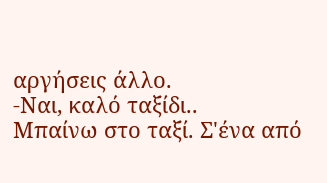αργήσεις άλλο.
-Ναι, καλό ταξίδι..
Μπαίνω στο ταξί. Σ'ένα από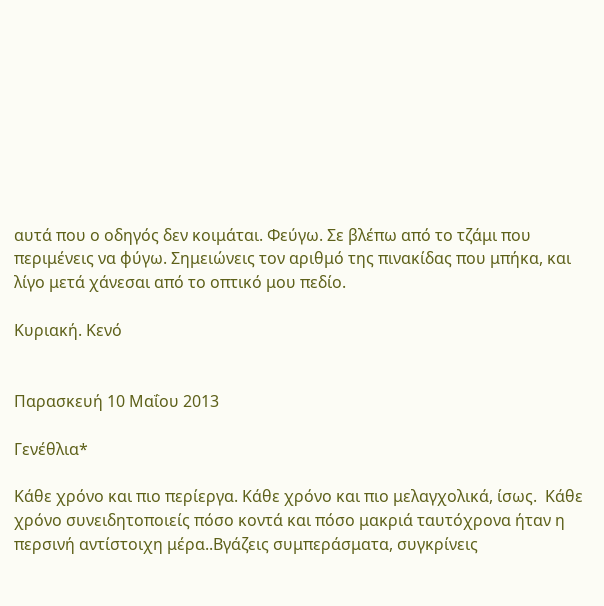αυτά που ο οδηγός δεν κοιμάται. Φεύγω. Σε βλέπω από το τζάμι που περιμένεις να φύγω. Σημειώνεις τον αριθμό της πινακίδας που μπήκα, και λίγο μετά χάνεσαι από το οπτικό μου πεδίο.

Κυριακή. Κενό


Παρασκευή 10 Μαΐου 2013

Γενέθλια*

Κάθε χρόνο και πιο περίεργα. Κάθε χρόνο και πιο μελαγχολικά, ίσως.  Κάθε χρόνο συνειδητοποιείς πόσο κοντά και πόσο μακριά ταυτόχρονα ήταν η περσινή αντίστοιχη μέρα..Βγάζεις συμπεράσματα, συγκρίνεις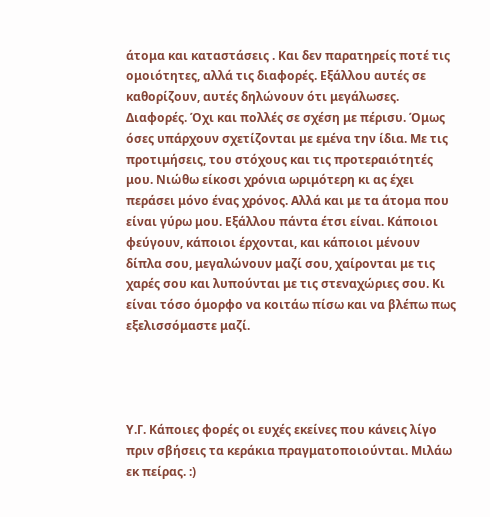άτομα και καταστάσεις . Και δεν παρατηρείς ποτέ τις ομοιότητες, αλλά τις διαφορές. Εξάλλου αυτές σε καθορίζουν, αυτές δηλώνουν ότι μεγάλωσες. Διαφορές. Όχι και πολλές σε σχέση με πέρισυ. Όμως όσες υπάρχουν σχετίζονται με εμένα την ίδια. Με τις προτιμήσεις, του στόχους και τις προτεραιότητές μου. Νιώθω είκοσι χρόνια ωριμότερη κι ας έχει περάσει μόνο ένας χρόνος. Αλλά και με τα άτομα που είναι γύρω μου. Εξάλλου πάντα έτσι είναι. Κάποιοι φεύγουν, κάποιοι έρχονται, και κάποιοι μένουν δίπλα σου, μεγαλώνουν μαζί σου, χαίρονται με τις χαρές σου και λυπούνται με τις στεναχώριες σου. Κι είναι τόσο όμορφο να κοιτάω πίσω και να βλέπω πως εξελισσόμαστε μαζί.




Υ.Γ. Κάποιες φορές οι ευχές εκείνες που κάνεις λίγο πριν σβήσεις τα κεράκια πραγματοποιούνται. Μιλάω εκ πείρας. :)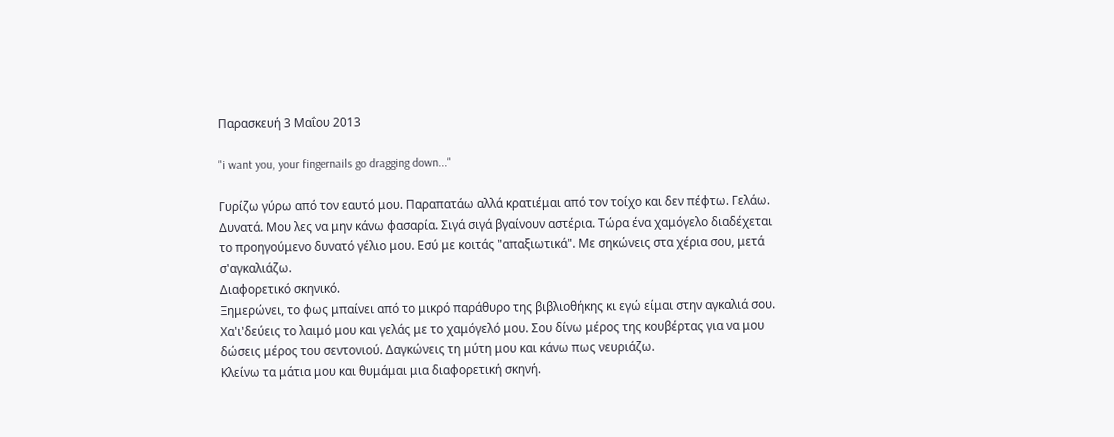Παρασκευή 3 Μαΐου 2013

"i want you, your fingernails go dragging down..."

Γυρίζω γύρω από τον εαυτό μου. Παραπατάω αλλά κρατιέμαι από τον τοίχο και δεν πέφτω. Γελάω. Δυνατά. Μου λες να μην κάνω φασαρία. Σιγά σιγά βγαίνουν αστέρια. Τώρα ένα χαμόγελο διαδέχεται το προηγούμενο δυνατό γέλιο μου. Εσύ με κοιτάς "απαξιωτικά". Με σηκώνεις στα χέρια σου, μετά σ'αγκαλιάζω.
Διαφορετικό σκηνικό.
Ξημερώνει, το φως μπαίνει από το μικρό παράθυρο της βιβλιοθήκης κι εγώ είμαι στην αγκαλιά σου. Χα'ι'δεύεις το λαιμό μου και γελάς με το χαμόγελό μου. Σου δίνω μέρος της κουβέρτας για να μου δώσεις μέρος του σεντονιού. Δαγκώνεις τη μύτη μου και κάνω πως νευριάζω.
Κλείνω τα μάτια μου και θυμάμαι μια διαφορετική σκηνή.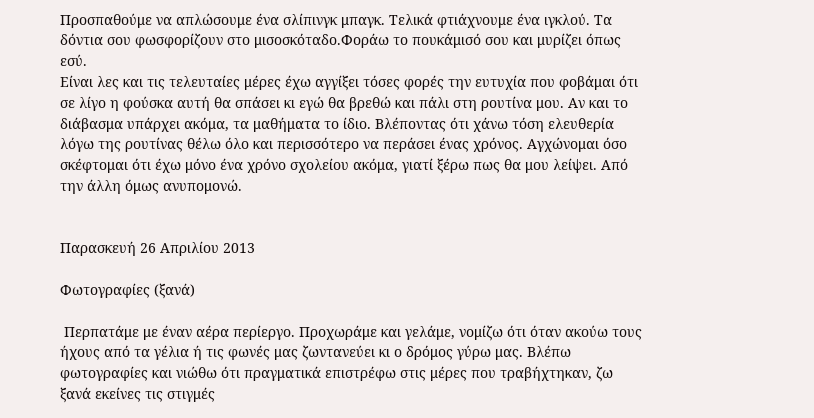Προσπαθούμε να απλώσουμε ένα σλίπινγκ μπαγκ. Τελικά φτιάχνουμε ένα ιγκλού. Τα δόντια σου φωσφορίζουν στο μισοσκόταδο.Φοράω το πουκάμισό σου και μυρίζει όπως εσύ.
Είναι λες και τις τελευταίες μέρες έχω αγγίξει τόσες φορές την ευτυχία που φοβάμαι ότι σε λίγο η φούσκα αυτή θα σπάσει κι εγώ θα βρεθώ και πάλι στη ρουτίνα μου. Αν και το διάβασμα υπάρχει ακόμα, τα μαθήματα το ίδιο. Βλέποντας ότι χάνω τόση ελευθερία λόγω της ρουτίνας θέλω όλο και περισσότερο να περάσει ένας χρόνος. Αγχώνομαι όσο σκέφτομαι ότι έχω μόνο ένα χρόνο σχολείου ακόμα, γιατί ξέρω πως θα μου λείψει. Από την άλλη όμως ανυπομονώ.


Παρασκευή 26 Απριλίου 2013

Φωτογραφίες (ξανά)

 Περπατάμε με έναν αέρα περίεργο. Προχωράμε και γελάμε, νομίζω ότι όταν ακούω τους ήχους από τα γέλια ή τις φωνές μας ζωντανεύει κι ο δρόμος γύρω μας. Βλέπω φωτογραφίες και νιώθω ότι πραγματικά επιστρέφω στις μέρες που τραβήχτηκαν, ζω ξανά εκείνες τις στιγμές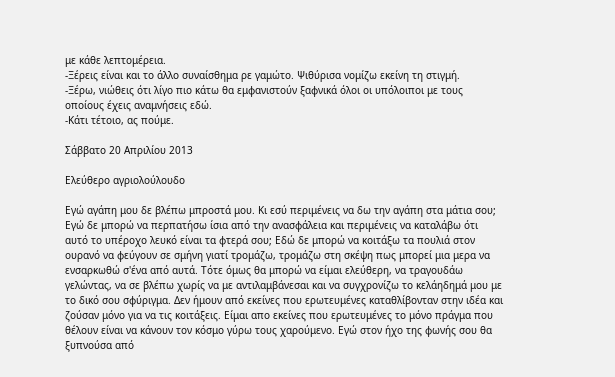με κάθε λεπτομέρεια.
-Ξέρεις είναι και το άλλο συναίσθημα ρε γαμώτο. Ψιθύρισα νομίζω εκείνη τη στιγμή.
-Ξέρω, νιώθεις ότι λίγο πιο κάτω θα εμφανιστούν ξαφνικά όλοι οι υπόλοιποι με τους οποίους έχεις αναμνήσεις εδώ.
-Κάτι τέτοιο, ας πούμε.

Σάββατο 20 Απριλίου 2013

Ελεύθερο αγριολούλουδο

Εγώ αγάπη μου δε βλέπω μπροστά μου. Κι εσύ περιμένεις να δω την αγάπη στα μάτια σου; Εγώ δε μπορώ να περπατήσω ίσια από την ανασφάλεια και περιμένεις να καταλάβω ότι αυτό το υπέροχο λευκό είναι τα φτερά σου; Εδώ δε μπορώ να κοιτάξω τα πουλιά στον ουρανό να φεύγουν σε σμήνη γιατί τρομάζω, τρομάζω στη σκέψη πως μπορεί μια μερα να ενσαρκωθώ σ'ένα από αυτά. Τότε όμως θα μπορώ να είμαι ελεύθερη, να τραγουδάω γελώντας, να σε βλέπω χωρίς να με αντιλαμβάνεσαι και να συγχρονίζω το κελάηδημά μου με το δικό σου σφύριγμα. Δεν ήμουν από εκείνες που ερωτευμένες καταθλίβονταν στην ιδέα και ζούσαν μόνο για να τις κοιτάξεις. Είμαι απο εκείνες που ερωτευμένες το μόνο πράγμα που θέλουν είναι να κάνουν τον κόσμο γύρω τους χαρούμενο. Εγώ στον ήχο της φωνής σου θα ξυπνούσα από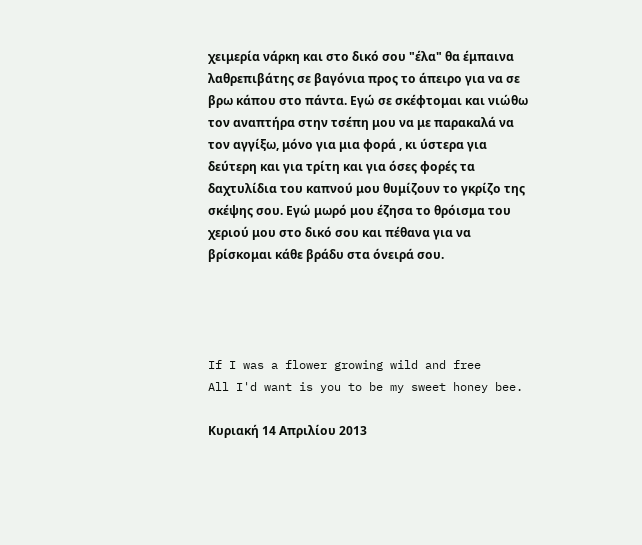χειμερία νάρκη και στο δικό σου "έλα" θα έμπαινα λαθρεπιβάτης σε βαγόνια προς το άπειρο για να σε βρω κάπου στο πάντα. Εγώ σε σκέφτομαι και νιώθω τον αναπτήρα στην τσέπη μου να με παρακαλά να τον αγγίξω, μόνο για μια φορά , κι ύστερα για δεύτερη και για τρίτη και για όσες φορές τα δαχτυλίδια του καπνού μου θυμίζουν το γκρίζο της σκέψης σου. Εγώ μωρό μου έζησα το θρόισμα του χεριού μου στο δικό σου και πέθανα για να βρίσκομαι κάθε βράδυ στα όνειρά σου.




If I was a flower growing wild and free
All I'd want is you to be my sweet honey bee.

Κυριακή 14 Απριλίου 2013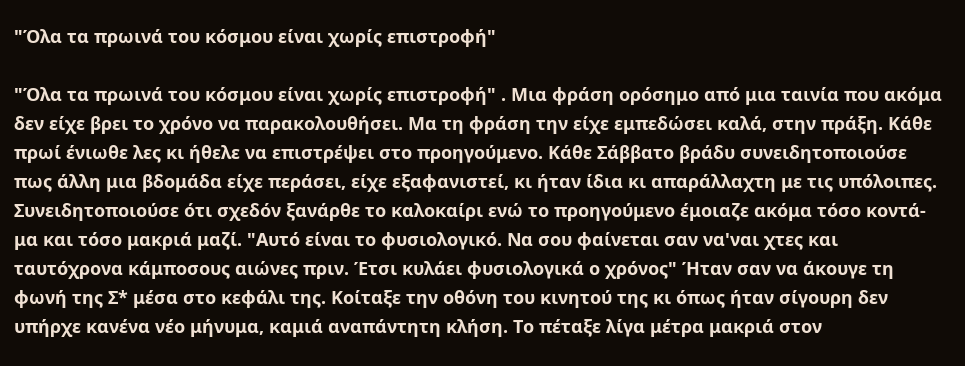"Όλα τα πρωινά του κόσμου είναι χωρίς επιστροφή"

"Όλα τα πρωινά του κόσμου είναι χωρίς επιστροφή" . Μια φράση ορόσημο από μια ταινία που ακόμα δεν είχε βρει το χρόνο να παρακολουθήσει. Μα τη φράση την είχε εμπεδώσει καλά, στην πράξη. Κάθε πρωί ένιωθε λες κι ήθελε να επιστρέψει στο προηγούμενο. Κάθε Σάββατο βράδυ συνειδητοποιούσε πως άλλη μια βδομάδα είχε περάσει, είχε εξαφανιστεί, κι ήταν ίδια κι απαράλλαχτη με τις υπόλοιπες. Συνειδητοποιούσε ότι σχεδόν ξανάρθε το καλοκαίρι ενώ το προηγούμενο έμοιαζε ακόμα τόσο κοντά-μα και τόσο μακριά μαζί. "Αυτό είναι το φυσιολογικό. Να σου φαίνεται σαν να'ναι χτες και ταυτόχρονα κάμποσους αιώνες πριν. Έτσι κυλάει φυσιολογικά ο χρόνος" Ήταν σαν να άκουγε τη φωνή της Σ* μέσα στο κεφάλι της. Κοίταξε την οθόνη του κινητού της κι όπως ήταν σίγουρη δεν υπήρχε κανένα νέο μήνυμα, καμιά αναπάντητη κλήση. Το πέταξε λίγα μέτρα μακριά στον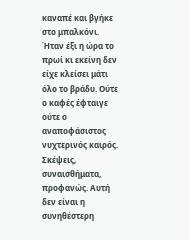καναπέ και βγήκε στο μπαλκόνι. Ήταν έξι η ώρα το πρωί κι εκείνη δεν είχε κλείσει μάτι όλο το βράδυ. Ούτε ο καφές έφταιγε ούτε ο αναποφάσιστος νυχτερινός καιρός. Σκέψεις, συναισθήματα, προφανώς. Αυτή δεν είναι η συνηθέστερη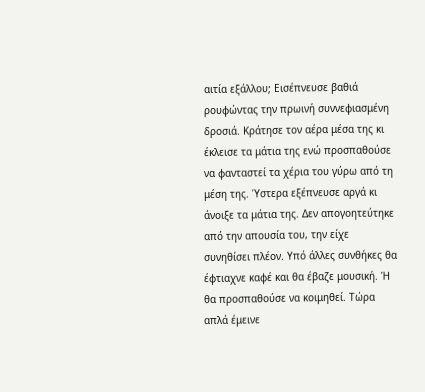αιτία εξάλλου; Εισέπνευσε βαθιά ρουφώντας την πρωινή συννεφιασμένη δροσιά. Κράτησε τον αέρα μέσα της κι έκλεισε τα μάτια της ενώ προσπαθούσε να φανταστεί τα χέρια του γύρω από τη μέση της. Ύστερα εξέπνευσε αργά κι άνοιξε τα μάτια της. Δεν απογοητεύτηκε από την απουσία του, την είχε συνηθίσει πλέον. Υπό άλλες συνθήκες θα έφτιαχνε καφέ και θα έβαζε μουσική. Ή θα προσπαθούσε να κοιμηθεί. Τώρα απλά έμεινε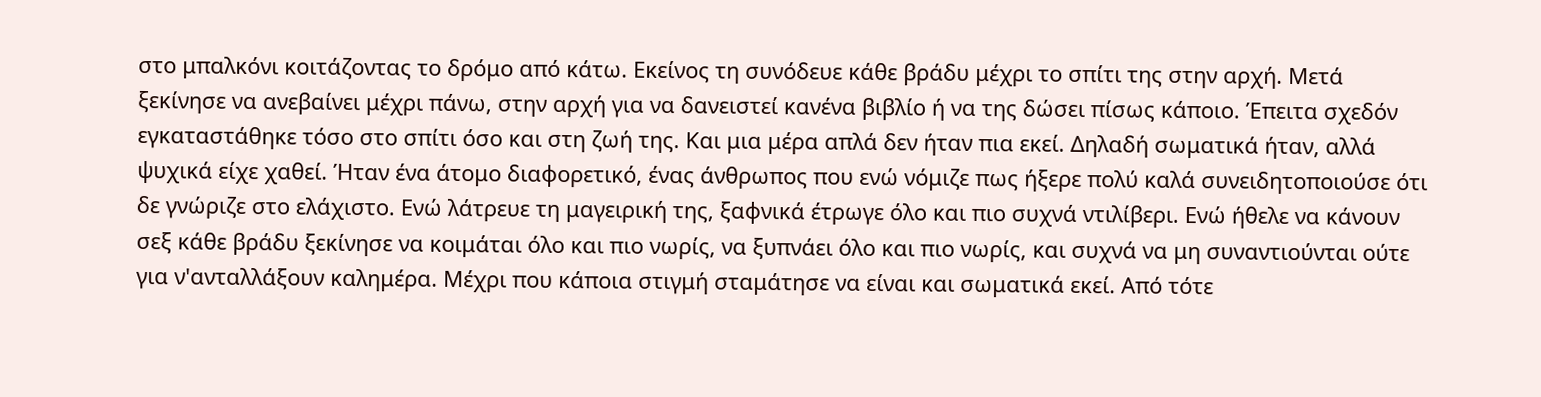στο μπαλκόνι κοιτάζοντας το δρόμο από κάτω. Εκείνος τη συνόδευε κάθε βράδυ μέχρι το σπίτι της στην αρχή. Μετά ξεκίνησε να ανεβαίνει μέχρι πάνω, στην αρχή για να δανειστεί κανένα βιβλίο ή να της δώσει πίσως κάποιο. Έπειτα σχεδόν εγκαταστάθηκε τόσο στο σπίτι όσο και στη ζωή της. Και μια μέρα απλά δεν ήταν πια εκεί. Δηλαδή σωματικά ήταν, αλλά ψυχικά είχε χαθεί. Ήταν ένα άτομο διαφορετικό, ένας άνθρωπος που ενώ νόμιζε πως ήξερε πολύ καλά συνειδητοποιούσε ότι δε γνώριζε στο ελάχιστο. Ενώ λάτρευε τη μαγειρική της, ξαφνικά έτρωγε όλο και πιο συχνά ντιλίβερι. Ενώ ήθελε να κάνουν σεξ κάθε βράδυ ξεκίνησε να κοιμάται όλο και πιο νωρίς, να ξυπνάει όλο και πιο νωρίς, και συχνά να μη συναντιούνται ούτε για ν'ανταλλάξουν καλημέρα. Μέχρι που κάποια στιγμή σταμάτησε να είναι και σωματικά εκεί. Από τότε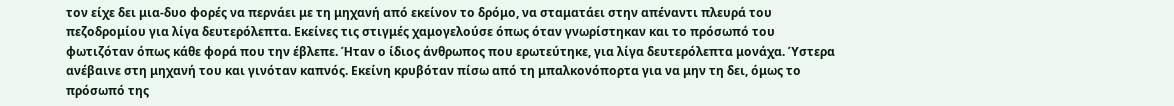τον είχε δει μια-δυο φορές να περνάει με τη μηχανή από εκείνον το δρόμο, να σταματάει στην απέναντι πλευρά του πεζοδρομίου για λίγα δευτερόλεπτα. Εκείνες τις στιγμές χαμογελούσε όπως όταν γνωρίστηκαν και το πρόσωπό του φωτιζόταν όπως κάθε φορά που την έβλεπε. Ήταν ο ίδιος άνθρωπος που ερωτεύτηκε, για λίγα δευτερόλεπτα μονάχα. Ύστερα ανέβαινε στη μηχανή του και γινόταν καπνός. Εκείνη κρυβόταν πίσω από τη μπαλκονόπορτα για να μην τη δει, όμως το πρόσωπό της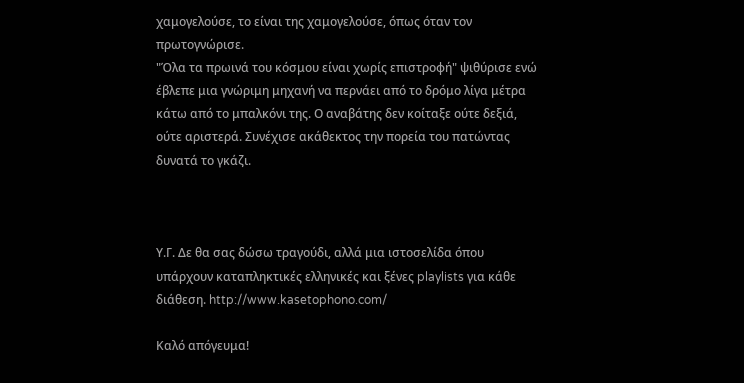χαμογελούσε, το είναι της χαμογελούσε, όπως όταν τον πρωτογνώρισε.
"Όλα τα πρωινά του κόσμου είναι χωρίς επιστροφή" ψιθύρισε ενώ έβλεπε μια γνώριμη μηχανή να περνάει από το δρόμο λίγα μέτρα κάτω από το μπαλκόνι της. Ο αναβάτης δεν κοίταξε ούτε δεξιά, ούτε αριστερά. Συνέχισε ακάθεκτος την πορεία του πατώντας δυνατά το γκάζι.



Υ.Γ. Δε θα σας δώσω τραγούδι, αλλά μια ιστοσελίδα όπου υπάρχουν καταπληκτικές ελληνικές και ξένες playlists για κάθε διάθεση. http://www.kasetophono.com/

Καλό απόγευμα!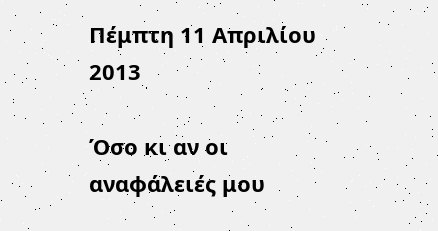Πέμπτη 11 Απριλίου 2013

Όσο κι αν οι αναφάλειές μου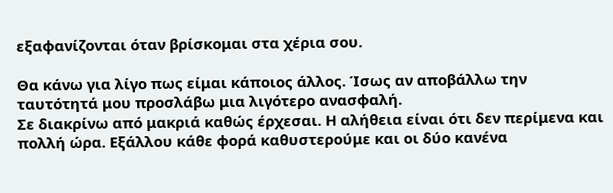εξαφανίζονται όταν βρίσκομαι στα χέρια σου.

Θα κάνω για λίγο πως είμαι κάποιος άλλος. Ίσως αν αποβάλλω την ταυτότητά μου προσλάβω μια λιγότερο ανασφαλή.
Σε διακρίνω από μακριά καθώς έρχεσαι. Η αλήθεια είναι ότι δεν περίμενα και πολλή ώρα. Εξάλλου κάθε φορά καθυστερούμε και οι δύο κανένα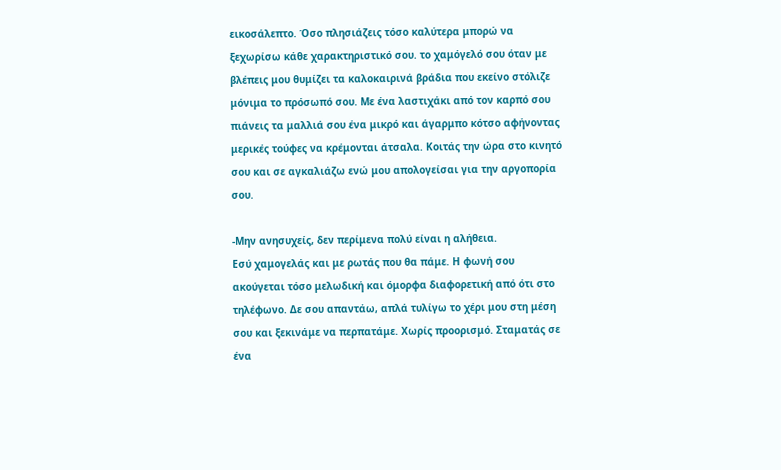εικοσάλεπτο. Όσο πλησιάζεις τόσο καλύτερα μπορώ να ξεχωρίσω κάθε χαρακτηριστικό σου. το χαμόγελό σου όταν με βλέπεις μου θυμίζει τα καλοκαιρινά βράδια που εκείνο στόλιζε μόνιμα το πρόσωπό σου. Με ένα λαστιχάκι από τον καρπό σου πιάνεις τα μαλλιά σου ένα μικρό και άγαρμπο κότσο αφήνοντας μερικές τούφες να κρέμονται άτσαλα. Κοιτάς την ώρα στο κινητό σου και σε αγκαλιάζω ενώ μου απολογείσαι για την αργοπορία σου.

-Μην ανησυχείς, δεν περίμενα πολύ είναι η αλήθεια.
Εσύ χαμογελάς και με ρωτάς που θα πάμε. Η φωνή σου ακούγεται τόσο μελωδική και όμορφα διαφορετική από ότι στο τηλέφωνο. Δε σου απαντάω, απλά τυλίγω το χέρι μου στη μέση σου και ξεκινάμε να περπατάμε. Χωρίς προορισμό. Σταματάς σε ένα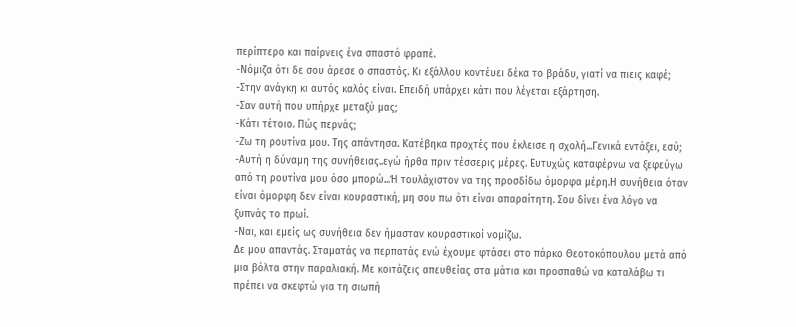περίπτερο και παίρνεις ένα σπαστό φραπέ.
-Νόμιζα ότι δε σου άρεσε ο σπαστός. Κι εξάλλου κοντέυει δέκα το βράδυ, γιατί να πιεις καφέ;
-Στην ανάγκη κι αυτός καλός είναι. Επειδή υπάρχει κάτι που λέγεται εξάρτηση.
-Σαν αυτή που υπήρχε μεταξύ μας;
-Κάτι τέτοιο. Πώς περνάς;
-Ζω τη ρουτίνα μου. Της απάντησα. Κατέβηκα προχτές που έκλεισε η σχολή...Γενικά εντάξει, εσύ;
-Αυτή η δύναμη της συνήθειας..εγώ ήρθα πριν τέσσερις μέρες. Ευτυχώς καταφέρνω να ξεφεύγω από τη ρουτίνα μου όσο μπορώ...Ή τουλάχιστον να της προσδίδω όμορφα μέρη.Η συνήθεια όταν είναι όμορφη δεν είναι κουραστική, μη σου πω ότι είναι απαραίτητη. Σου δίνει ένα λόγο να ξυπνάς το πρωί.
-Ναι, και εμείς ως συνήθεια δεν ήμασταν κουραστικοί νομίζω.
Δε μου απαντάς. Σταματάς να περπατάς ενώ έχουμε φτάσει στο πάρκο Θεοτοκόπουλου μετά από μια βόλτα στην παραλιακή. Με κοιτάζεις απευθείας στα μάτια και προσπαθώ να καταλάβω τι πρέπει να σκεφτώ για τη σιωπή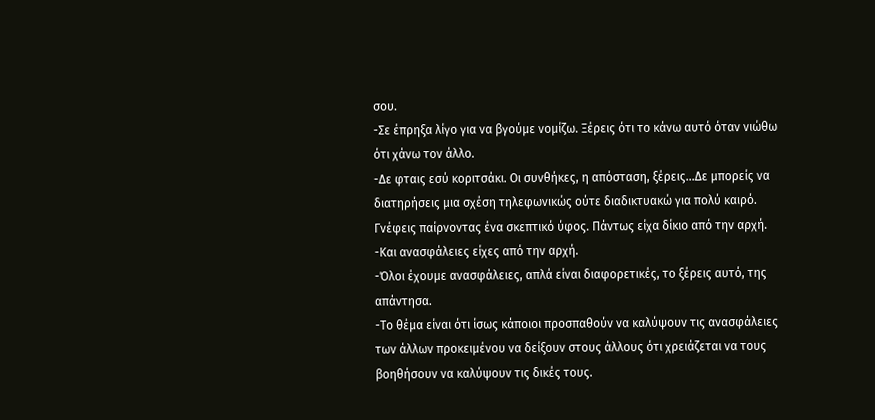σου.
-Σε έπρηξα λίγο για να βγούμε νομίζω. Ξέρεις ότι το κάνω αυτό όταν νιώθω ότι χάνω τον άλλο.
-Δε φταις εσύ κοριτσάκι. Οι συνθήκες, η απόσταση, ξέρεις...Δε μπορείς να διατηρήσεις μια σχέση τηλεφωνικώς ούτε διαδικτυακώ για πολύ καιρό. Γνέφεις παίρνοντας ένα σκεπτικό ύφος. Πάντως είχα δίκιο από την αρχή.
-Και ανασφάλειες είχες από την αρχή.
-Όλοι έχουμε ανασφάλειες, απλά είναι διαφορετικές, το ξέρεις αυτό, της απάντησα.
-Το θέμα είναι ότι ίσως κάποιοι προσπαθούν να καλύψουν τις ανασφάλειες των άλλων προκειμένου να δείξουν στους άλλους ότι χρειάζεται να τους βοηθήσουν να καλύψουν τις δικές τους.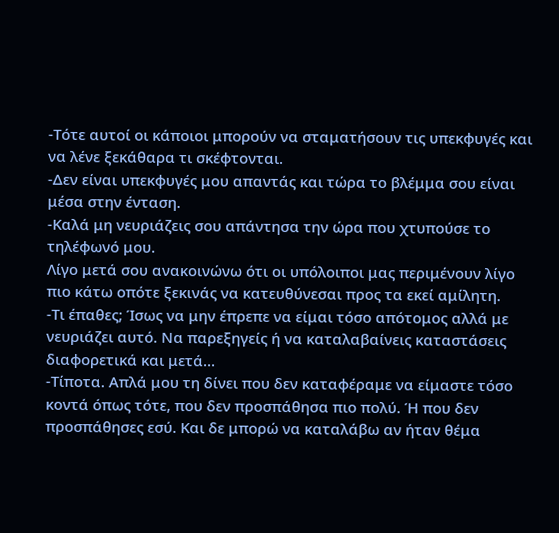-Τότε αυτοί οι κάποιοι μπορούν να σταματήσουν τις υπεκφυγές και να λένε ξεκάθαρα τι σκέφτονται.
-Δεν είναι υπεκφυγές μου απαντάς και τώρα το βλέμμα σου είναι μέσα στην ένταση.
-Καλά μη νευριάζεις σου απάντησα την ώρα που χτυπούσε το τηλέφωνό μου.
Λίγο μετά σου ανακοινώνω ότι οι υπόλοιποι μας περιμένουν λίγο πιο κάτω οπότε ξεκινάς να κατευθύνεσαι προς τα εκεί αμίλητη.
-Τι έπαθες; Ίσως να μην έπρεπε να είμαι τόσο απότομος αλλά με νευριάζει αυτό. Να παρεξηγείς ή να καταλαβαίνεις καταστάσεις διαφορετικά και μετά...
-Τίποτα. Απλά μου τη δίνει που δεν καταφέραμε να είμαστε τόσο κοντά όπως τότε, που δεν προσπάθησα πιο πολύ. Ή που δεν προσπάθησες εσύ. Και δε μπορώ να καταλάβω αν ήταν θέμα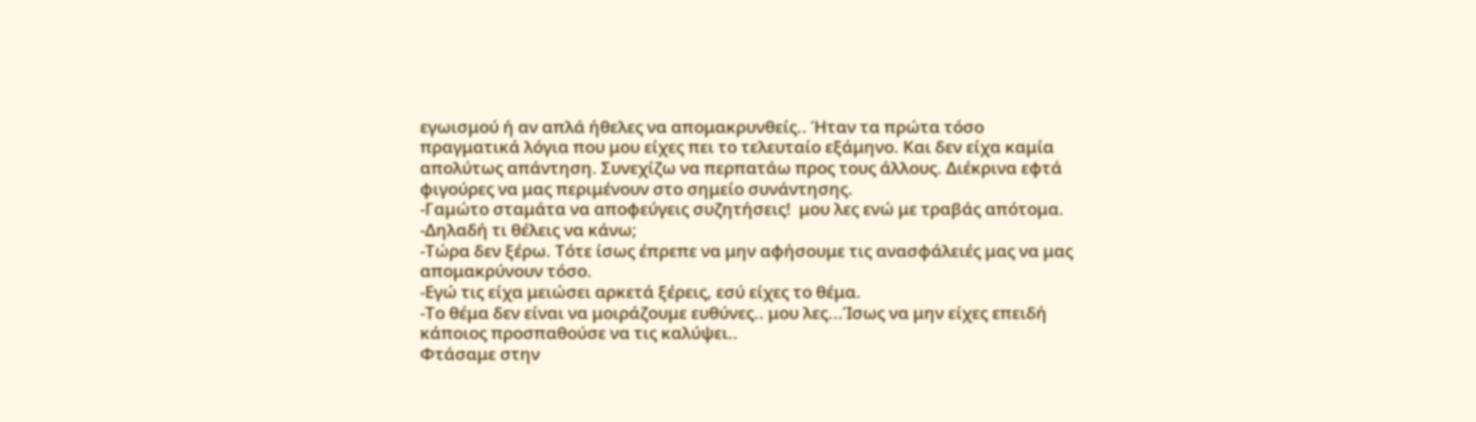εγωισμού ή αν απλά ήθελες να απομακρυνθείς.. Ήταν τα πρώτα τόσο πραγματικά λόγια που μου είχες πει το τελευταίο εξάμηνο. Και δεν είχα καμία απολύτως απάντηση. Συνεχίζω να περπατάω προς τους άλλους. Διέκρινα εφτά φιγούρες να μας περιμένουν στο σημείο συνάντησης.
-Γαμώτο σταμάτα να αποφεύγεις συζητήσεις!  μου λες ενώ με τραβάς απότομα.
-Δηλαδή τι θέλεις να κάνω;
-Τώρα δεν ξέρω. Τότε ίσως έπρεπε να μην αφήσουμε τις ανασφάλειές μας να μας απομακρύνουν τόσο.
-Εγώ τις είχα μειώσει αρκετά ξέρεις, εσύ είχες το θέμα.
-Το θέμα δεν είναι να μοιράζουμε ευθύνες.. μου λες...Ίσως να μην είχες επειδή κάποιος προσπαθούσε να τις καλύψει..
Φτάσαμε στην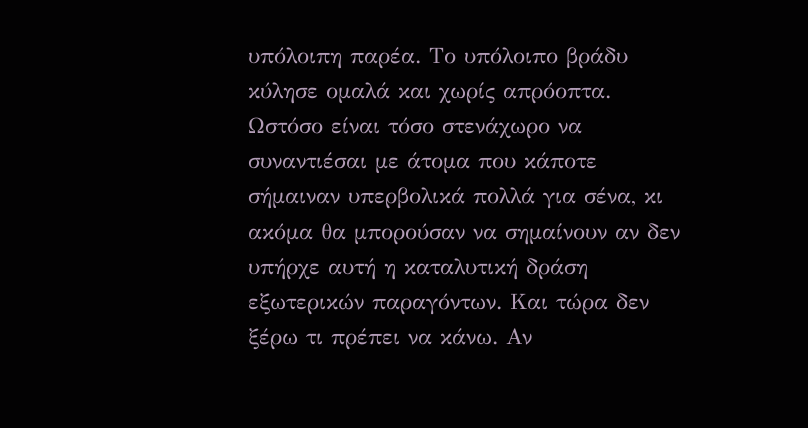υπόλοιπη παρέα. Το υπόλοιπο βράδυ κύλησε ομαλά και χωρίς απρόοπτα. Ωστόσο είναι τόσο στενάχωρο να συναντιέσαι με άτομα που κάποτε σήμαιναν υπερβολικά πολλά για σένα, κι ακόμα θα μπορούσαν να σημαίνουν αν δεν υπήρχε αυτή η καταλυτική δράση εξωτερικών παραγόντων. Και τώρα δεν ξέρω τι πρέπει να κάνω. Αν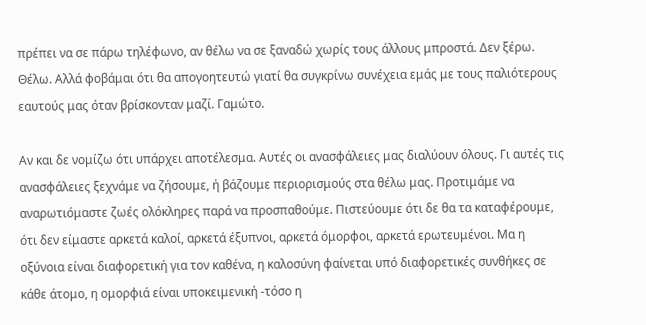πρέπει να σε πάρω τηλέφωνο, αν θέλω να σε ξαναδώ χωρίς τους άλλους μπροστά. Δεν ξέρω. Θέλω. Αλλά φοβάμαι ότι θα απογοητευτώ γιατί θα συγκρίνω συνέχεια εμάς με τους παλιότερους εαυτούς μας όταν βρίσκονταν μαζί. Γαμώτο.

Αν και δε νομίζω ότι υπάρχει αποτέλεσμα. Αυτές οι ανασφάλειες μας διαλύουν όλους. Γι αυτές τις ανασφάλειες ξεχνάμε να ζήσουμε, ή βάζουμε περιορισμούς στα θέλω μας. Προτιμάμε να αναρωτιόμαστε ζωές ολόκληρες παρά να προσπαθούμε. Πιστεύουμε ότι δε θα τα καταφέρουμε, ότι δεν είμαστε αρκετά καλοί, αρκετά έξυπνοι, αρκετά όμορφοι, αρκετά ερωτευμένοι. Μα η οξύνοια είναι διαφορετική για τον καθένα, η καλοσύνη φαίνεται υπό διαφορετικές συνθήκες σε κάθε άτομο, η ομορφιά είναι υποκειμενική -τόσο η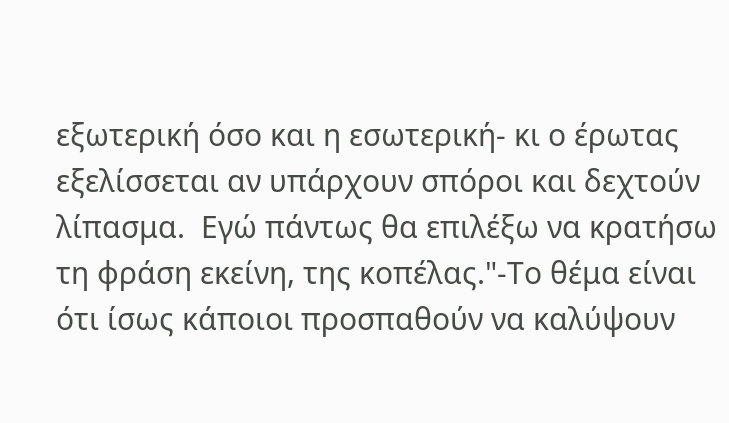εξωτερική όσο και η εσωτερική- κι ο έρωτας εξελίσσεται αν υπάρχουν σπόροι και δεχτούν λίπασμα.  Εγώ πάντως θα επιλέξω να κρατήσω τη φράση εκείνη, της κοπέλας."-Το θέμα είναι ότι ίσως κάποιοι προσπαθούν να καλύψουν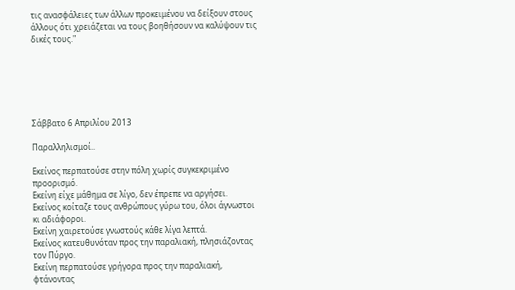τις ανασφάλειες των άλλων προκειμένου να δείξουν στους άλλους ότι χρειάζεται να τους βοηθήσουν να καλύψουν τις δικές τους."






Σάββατο 6 Απριλίου 2013

Παραλληλισμοί..

Εκείνος περπατούσε στην πόλη χωρίς συγκεκριμένο προορισμό.
Εκείνη είχε μάθημα σε λίγο, δεν έπρεπε να αργήσει.
Εκείνος κοίταζε τους ανθρώπους γύρω του, όλοι άγνωστοι κι αδιάφοροι.
Εκείνη χαιρετούσε γνωστούς κάθε λίγα λεπτά.
Εκείνος κατευθυνόταν προς την παραλιακή, πλησιάζοντας τον Πύργο.
Εκείνη περπατούσε γρήγορα προς την παραλιακή, φτάνοντας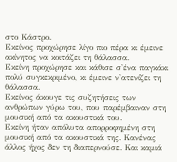στο Κάστρο.
Εκείνος προχώρησε λίγο πιο πέρα κι έμεινε ακίνητος να κοιτάζει τη θάλασσα.
Εκείνη προχώρησε και κάθισε σ'ένα παγκάκι πολύ συγκεκριμένο, κι έμεινε ν'ατενίζει τη θάλασσα.
Εκείνος άκουγε τις συζητήσεις των ανθρώπων γύρω του, που παρέμβαιναν στη μουσική από τα ακουστικά του.
Εκείνη ήταν απόλυτα απορροφημένη στη μουσική από τα ακουστικά της. Κανένας άλλος ήχος δεν τη διαπερνούσε. Και καμιά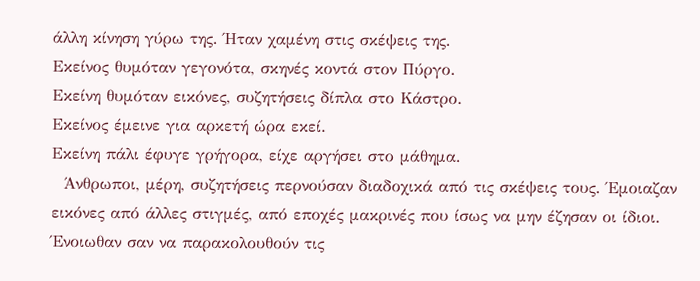άλλη κίνηση γύρω της. Ήταν χαμένη στις σκέψεις της.
Εκείνος θυμόταν γεγονότα, σκηνές κοντά στον Πύργο.
Εκείνη θυμόταν εικόνες, συζητήσεις δίπλα στο Κάστρο.
Εκείνος έμεινε για αρκετή ώρα εκεί.
Εκείνη πάλι έφυγε γρήγορα, είχε αργήσει στο μάθημα.
  Άνθρωποι, μέρη, συζητήσεις περνούσαν διαδοχικά από τις σκέψεις τους. Έμοιαζαν εικόνες από άλλες στιγμές, από εποχές μακρινές που ίσως να μην έζησαν οι ίδιοι. Ένοιωθαν σαν να παρακολουθούν τις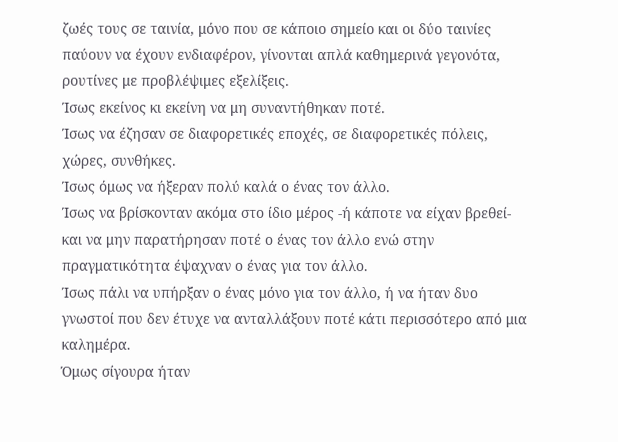ζωές τους σε ταινία, μόνο που σε κάποιο σημείο και οι δύο ταινίες παύουν να έχουν ενδιαφέρον, γίνονται απλά καθημερινά γεγονότα, ρουτίνες με προβλέψιμες εξελίξεις.
Ίσως εκείνος κι εκείνη να μη συναντήθηκαν ποτέ.
Ίσως να έζησαν σε διαφορετικές εποχές, σε διαφορετικές πόλεις, χώρες, συνθήκες.
Ίσως όμως να ήξεραν πολύ καλά ο ένας τον άλλο.
Ίσως να βρίσκονταν ακόμα στο ίδιο μέρος -ή κάποτε να είχαν βρεθεί- και να μην παρατήρησαν ποτέ ο ένας τον άλλο ενώ στην πραγματικότητα έψαχναν ο ένας για τον άλλο.
Ίσως πάλι να υπήρξαν ο ένας μόνο για τον άλλο, ή να ήταν δυο γνωστοί που δεν έτυχε να ανταλλάξουν ποτέ κάτι περισσότερο από μια καλημέρα.
Όμως σίγουρα ήταν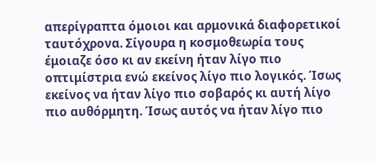απερίγραπτα όμοιοι και αρμονικά διαφορετικοί ταυτόχρονα. Σίγουρα η κοσμοθεωρία τους έμοιαζε όσο κι αν εκείνη ήταν λίγο πιο οπτιμίστρια ενώ εκείνος λίγο πιο λογικός. Ίσως εκείνος να ήταν λίγο πιο σοβαρός κι αυτή λίγο πιο αυθόρμητη. Ίσως αυτός να ήταν λίγο πιο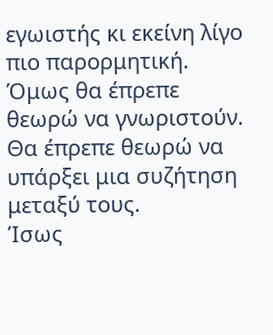εγωιστής κι εκείνη λίγο πιο παρορμητική.
Όμως θα έπρεπε θεωρώ να γνωριστούν. Θα έπρεπε θεωρώ να υπάρξει μια συζήτηση μεταξύ τους.
Ίσως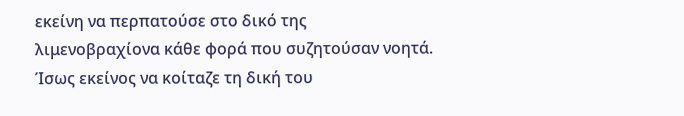εκείνη να περπατούσε στο δικό της λιμενοβραχίονα κάθε φορά που συζητούσαν νοητά.
Ίσως εκείνος να κοίταζε τη δική του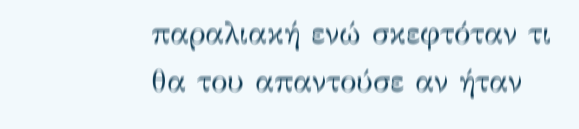παραλιακή ενώ σκεφτόταν τι θα του απαντούσε αν ήταν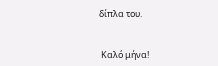δίπλα του.


 Καλό μήνα!